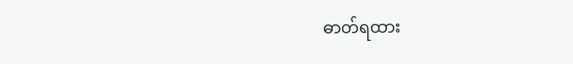ဓာတ်ရထား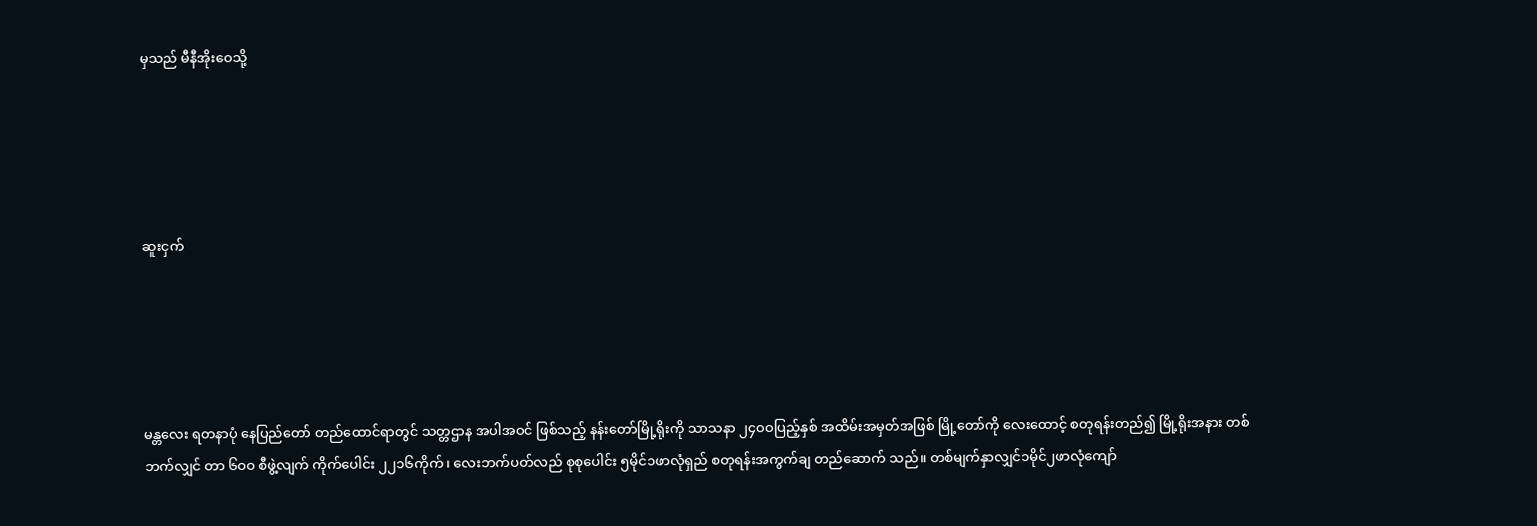မှသည် မီနီအိုးဝေသို့





ဆူးငှက်





မန္တလေး ရတနာပုံ နေပြည်တော် တည်ထောင်ရာတွင် သတ္တဌာန အပါအဝင် ဖြစ်သည့် နန်းတော်မြို့ရိုးကို သာသနာ ၂၄ဝဝပြည့်နှစ် အထိမ်းအမှတ်အဖြစ် မြို့တော်ကို လေးထောင့် စတုရန်းတည်၍ မြို့ရိုးအနား တစ်ဘက်လျှင် တာ ၆ဝဝ စီဖွဲ့လျက် ကိုက်ပေါင်း ၂၂၁၆ကိုက်၊ လေးဘက်ပတ်လည် စုစုပေါင်း ၅မိုင်၁ဖာလုံရှည် စတုရန်းအကွက်ချ တည်ဆောက် သည်။ တစ်မျက်နှာလျှင်၁မိုင်၂ဖာလုံကျော်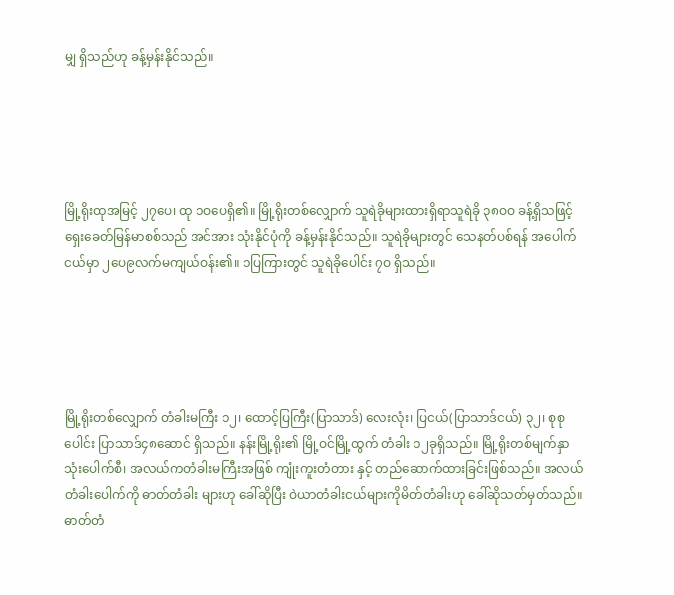မျှ ရှိသည်ဟု ခန့်မှန်းနိုင်သည်။





မြို့ရိုးထုအမြင့် ၂၇ပေ၊ ထု ၁ဝပေရှိ၏။ မြို့ရိုးတစ်လျှောက် သူရဲခိုများထားရှိရာသူရဲခို ၃၈ဝဝ ခန့်ရှိသဖြင့် ရှေးခေတ်မြန်မာစစ်သည် အင်အား သုံးနိုင်ပုံကို ခန့်မှန်းနိုင်သည်။ သူရဲခိုများတွင် သေနတ်ပစ်ရန် အပေါက်ငယ်မှာ ၂ပေ၉လက်မကျယ်ဝန်း၏။ ၁ပြကြားတွင် သူရဲခိုပေါင်း ၇ဝ ရှိသည်။





မြို့ရိုးတစ်လျှောက် တံခါးမကြီး ၁၂၊ ထောင့်ပြကြီး(ပြာသာဒ်) လေးလုံး၊ ပြငယ်(ပြာသာဒ်ငယ်) ၃၂၊ စုစုပေါင်း ပြာသာဒ်၄၈ဆောင် ရှိသည်။ နန်းမြို့ရိုး၏ မြို့ဝင်မြို့ထွက် တံခါး ၁၂ခုရှိသည်။ မြို့ရိုးတစ်မျက်နှာ သုံးပေါက်စီ၊ အလယ်ကတံခါးမကြီးအဖြစ် ကျုံးကူးတံတား နှင့် တည်ဆောက်ထားခြင်းဖြစ်သည်။ အလယ်တံခါးပေါက်ကို ဓာတ်တံခါး များဟု ခေါ်ဆိုပြီး ဝဲယာတံခါးငယ်များကိုမိတ်တံခါးဟု ခေါ်ဆိုသတ်မှတ်သည်။ ဓာတ်တံ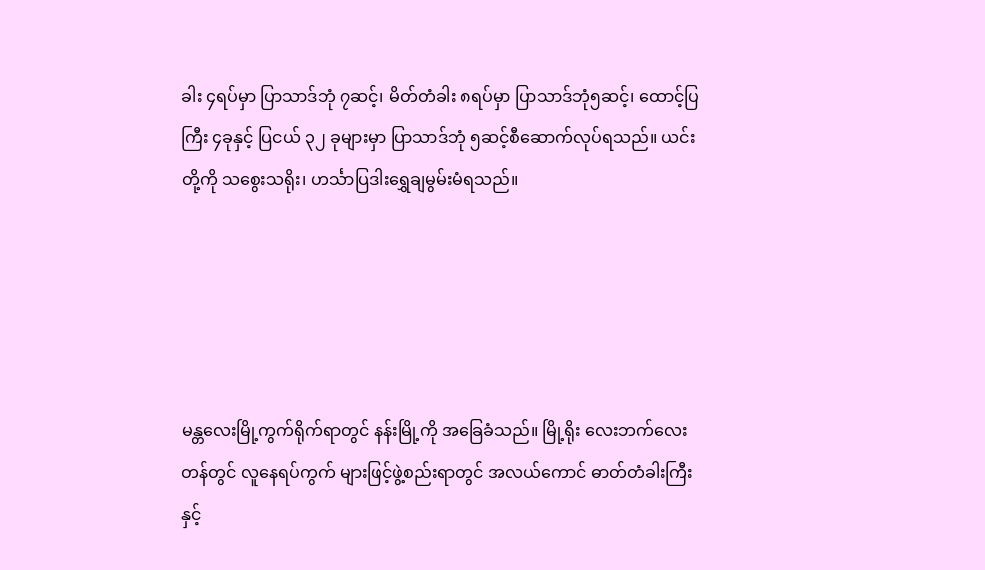ခါး ၄ရပ်မှာ ပြာသာဒ်ဘုံ ၇ဆင့်၊ မိတ်တံခါး ၈ရပ်မှာ ပြာသာဒ်ဘုံ၅ဆင့်၊ ထောင့်ပြကြီး ၄ခုနှင့် ပြငယ် ၃၂ ခုများမှာ ပြာသာဒ်ဘုံ ၅ဆင့်စီဆောက်လုပ်ရသည်။ ယင်းတို့ကို သစွေးသရိုး၊ ဟင်္သာပြဒါးရွှေချမွမ်းမံရသည်။





မန္တလေးမြို့ကွက်ရိုက်ရာတွင် နန်းမြို့ကို အခြေခံသည်။ မြို့ရိုး လေးဘက်လေးတန်တွင် လူနေရပ်ကွက် များဖြင့်ဖွဲ့စည်းရာတွင် အလယ်ကောင် ဓာတ်တံခါးကြီးနှင့်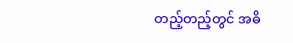တည့်တည့်တွင် အဓိ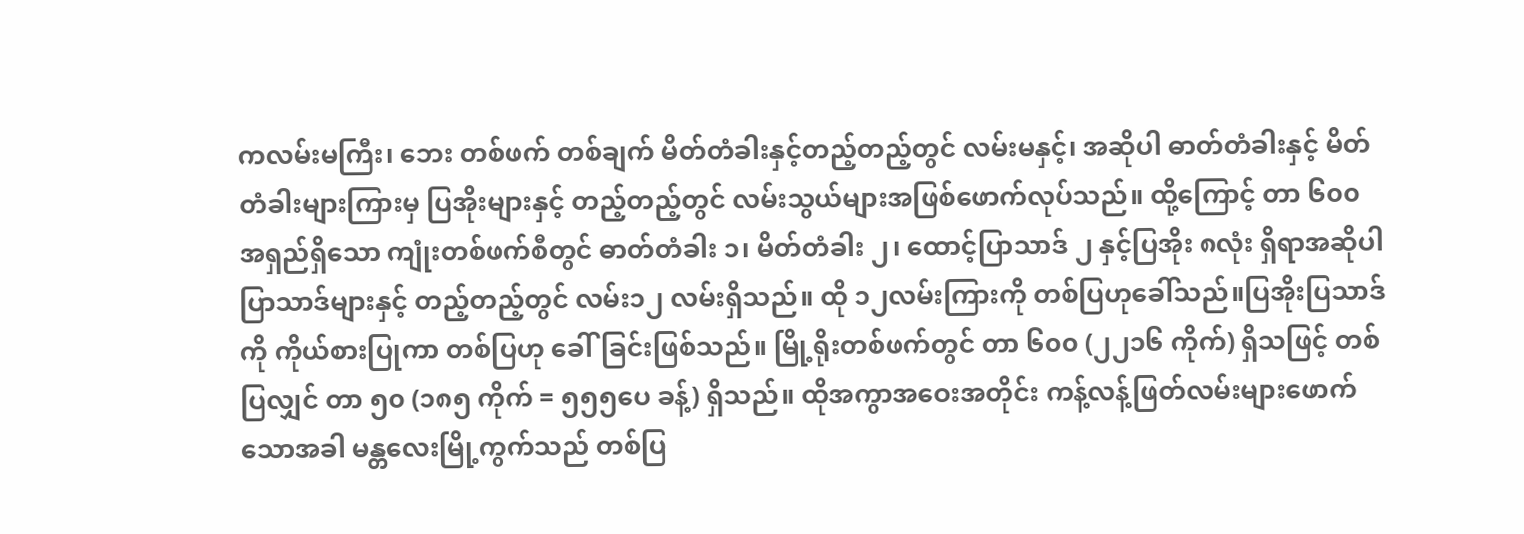ကလမ်းမကြီး၊ ဘေး တစ်ဖက် တစ်ချက် မိတ်တံခါးနှင့်တည့်တည့်တွင် လမ်းမနှင့်၊ အဆိုပါ ဓာတ်တံခါးနှင့် မိတ်တံခါးများကြားမှ ပြအိုးများနှင့် တည့်တည့်တွင် လမ်းသွယ်များအဖြစ်ဖောက်လုပ်သည်။ ထို့ကြောင့် တာ ၆၀၀ အရှည်ရှိသော ကျုံးတစ်ဖက်စီတွင် ဓာတ်တံခါး ၁၊ မိတ်တံခါး ၂၊ ထောင့်ပြာသာဒ် ၂ နှင့်ပြအိုး ၈လုံး ရှိရာအဆိုပါ ပြာသာဒ်များနှင့် တည့်တည့်တွင် လမ်း၁၂ လမ်းရှိသည်။ ထို ၁၂လမ်းကြားကို တစ်ပြဟုခေါ်သည်။ပြအိုးပြသာဒ်ကို ကိုယ်စားပြုကာ တစ်ပြဟု ခေါ်ခြင်းဖြစ်သည်။ မြို့ရိုးတစ်ဖက်တွင် တာ ၆၀၀ (၂၂၁၆ ကိုက်) ရှိသဖြင့် တစ်ပြလျှင် တာ ၅၀ (၁၈၅ ကိုက် = ၅၅၅ပေ ခန့်) ရှိသည်။ ထိုအကွာအဝေးအတိုင်း ကန့်လန့်ဖြတ်လမ်းများဖောက်သောအခါ မန္တလေးမြို့ကွက်သည် တစ်ပြ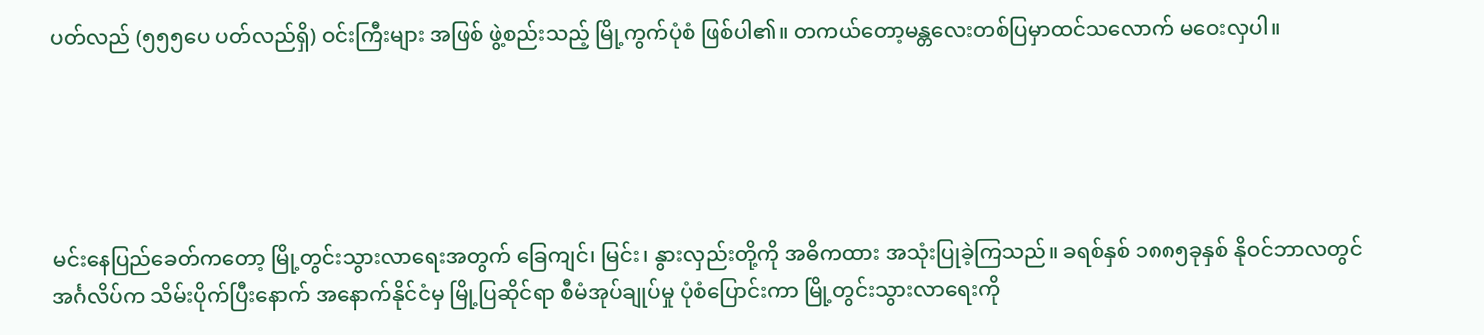ပတ်လည် (၅၅၅ပေ ပတ်လည်ရှိ) ဝင်းကြီးများ အဖြစ် ဖွဲ့စည်းသည့် မြို့ကွက်ပုံစံ ဖြစ်ပါ၏။ တကယ်တော့မန္တလေးတစ်ပြမှာထင်သလောက် မဝေးလှပါ။





မင်းနေပြည်ခေတ်ကတော့ မြို့တွင်းသွားလာရေးအတွက် ခြေကျင်၊ မြင်း၊ နွားလှည်းတို့ကို အဓိကထား အသုံးပြုခဲ့ကြသည်။ ခရစ်နှစ် ၁၈၈၅ခုနှစ် နိုဝင်ဘာလတွင် အင်္ဂလိပ်က သိမ်းပိုက်ပြီးနောက် အနောက်နိုင်ငံမှ မြို့ပြဆိုင်ရာ စီမံအုပ်ချုပ်မှု ပုံစံပြောင်းကာ မြို့တွင်းသွားလာရေးကို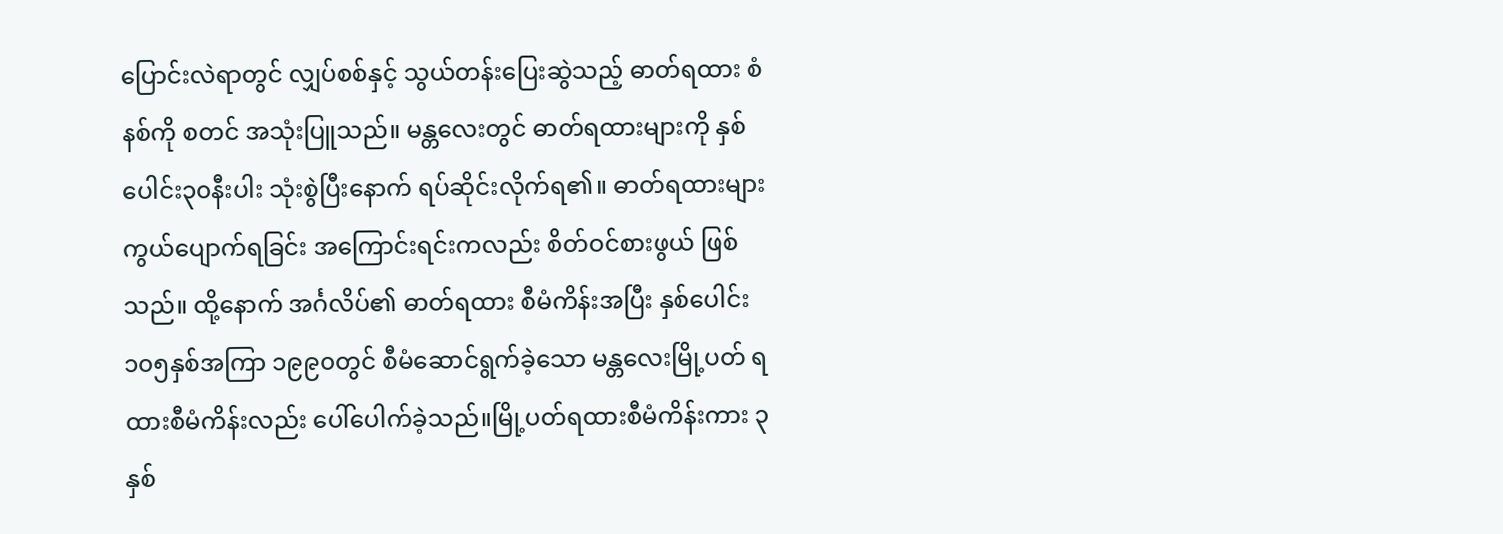ပြောင်းလဲရာတွင် လျှပ်စစ်နှင့် သွယ်တန်းပြေးဆွဲသည့် ဓာတ်ရထား စံနစ်ကို စတင် အသုံးပြူသည်။ မန္တလေးတွင် ဓာတ်ရထားများကို နှစ်ပေါင်း၃၀နီးပါး သုံးစွဲပြီးနောက် ရပ်ဆိုင်းလိုက်ရ၏။ ဓာတ်ရထားများကွယ်ပျောက်ရခြင်း အကြောင်းရင်းကလည်း စိတ်ဝင်စားဖွယ် ဖြစ်သည်။ ထို့နောက် အင်္ဂလိပ်၏ ဓာတ်ရထား စီမံကိန်းအပြီး နှစ်ပေါင်း ၁၀၅နှစ်အကြာ ၁၉၉၀တွင် စီမံဆောင်ရွက်ခဲ့သော မန္တလေးမြို့ပတ် ရထားစီမံကိန်းလည်း ပေါ်ပေါက်ခဲ့သည်။မြို့ပတ်ရထားစီမံကိန်းကား ၃နှစ်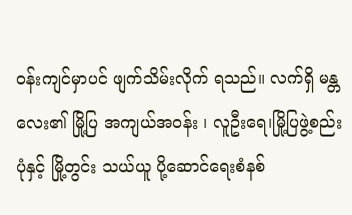ဝန်းကျင်မှာပင် ဖျက်သိမ်းလိုက် ရသည်။ လက်ရှိ မန္တလေး၏ မြို့ပြ အကျယ်အဝန်း ၊ လူဦးရေ၊မြို့ပြဖွဲ့စည်းပုံနှင့် မြို့တွင်း သယ်ယူ ပို့ဆောင်ရေးစံနစ်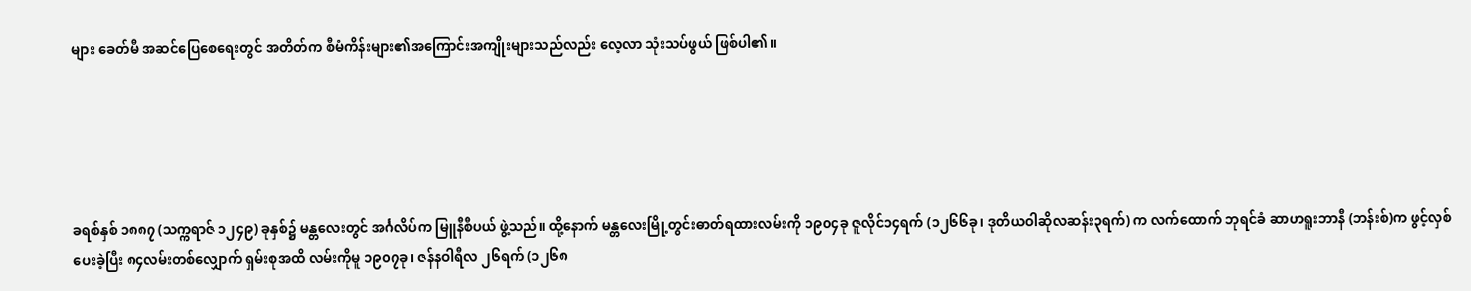များ ခေတ်မီ အဆင်ပြေစေရေးတွင် အတိတ်က စီမံကိန်းများ၏အကြောင်းအကျိုးများသည်လည်း လေ့လာ သုံးသပ်ဖွယ် ဖြစ်ပါ၏။





ခရစ်နှစ် ၁၈၈၇ (သက္ကရာဇ် ၁၂၄၉) ခုနှစ်၌ မန္တလေးတွင် အင်္ဂလိပ်က မြူနီစီပယ် ဖွဲ့သည်။ ထို့နောက် မန္တလေးမြို့တွင်းဓာတ်ရထားလမ်းကို ၁၉၀၄ခု ဇူလိုင်၁၄ရက် (၁၂၆၆ခု၊ ဒုတိယဝါဆိုလဆန်း၃ရက်) က လက်ထောက် ဘုရင်ခံ ဆာဟရူးဘာနီ (ဘန်းစ်)က ဖွင့်လှစ်ပေးခဲ့ပြီး ၈၄လမ်းတစ်လျှောက် ရှမ်းစုအထိ လမ်းကိုမူ ၁၉၀၇ခု၊ ဇန်နဝါရီလ ၂၆ရက် (၁၂၆၈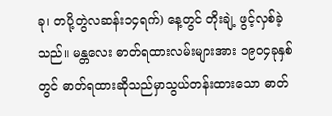ခု၊ တပို့တွဲလဆန်း၁၄ရက်) နေ့တွင် တိုးချဲ့ ဖွင့်လှစ်ခဲ့သည်။ မန္တလေး ဓာတ်ရထားလမ်းများအား ၁၉၀၄ခုနှစ်တွင် ဓာတ်ရထားဆိုသည်မှာသွယ်တန်းထားသော ဓာတ်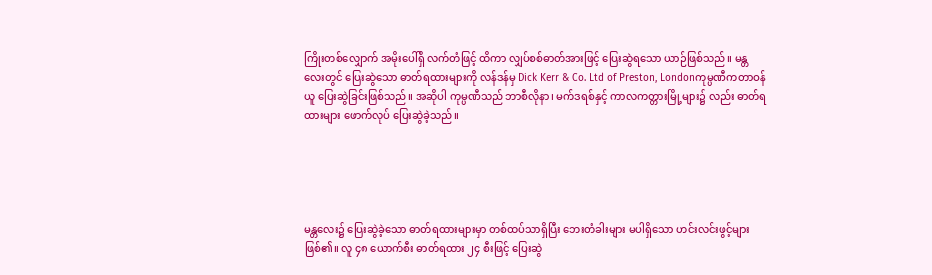ကြိုးတစ်လျှောက် အမိုးပေါ်ရှိ လက်တံဖြင့် ထိကာ လျှပ်စစ်ဓာတ်အားဖြင့် ပြေးဆွဲရသော ယာဉ်ဖြစ်သည်။ မန္တလေးတွင် ပြေးဆွဲသော ဓာတ်ရထားများကို လန်ဒန်မှ Dick Kerr & Co. Ltd of Preston, Londonကုမ္ပဏီကတာဝန်ယူ ပြေးဆွဲခြင်းဖြစ်သည်။ အဆိုပါ ကုမ္ပဏီသည် ဘာစီလိုနာ၊ မက်ဒရစ်နှင့် ကာလကတ္တားမြို့များ၌ လည်း ဓာတ်ရထားများ ဖောက်လုပ် ပြေးဆွဲခဲ့သည်။





မန္တလေး၌ ပြေးဆွဲခဲ့သော ဓာတ်ရထားများမှာ တစ်ထပ်သာရှိပြီး ဘေးတံခါးများ မပါရှိသော ဟင်းလင်းဖွင့်များဖြစ်၏။ လူ ၄၈ ယောက်စီး ဓာတ်ရထား ၂၄ စီးဖြင့် ပြေးဆွဲ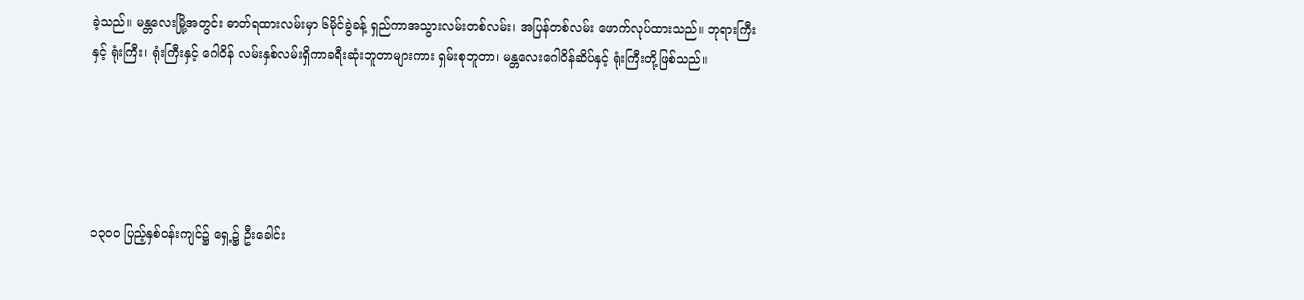ခဲ့သည်။ မန္တလေးမြို့အတွင်း ဓာတ်ရထားလမ်းမှာ ၆မိုင်ခွဲခန့် ရှည်ကာအသွားလမ်းတစ်လမ်း၊ အပြန်တစ်လမ်း ဖောက်လုပ်ထားသည်။ ဘုရားကြီးနှင့် ရုံးကြီး၊ ရုံးကြီးနှင့် ဂေါဝိန် လမ်းနှစ်လမ်းရှိကာခရီးဆုံးဘူတာများကား ရှမ်းစုဘူတာ၊ မန္တလေးဂေါဝိန်ဆိပ်နှင့် ရုံးကြီးတို့ဖြစ်သည်။





၁၃၀၀ ပြည့်နှစ်ဝန်းကျင်၌ ရှေ့၌ ဦးခေါင်း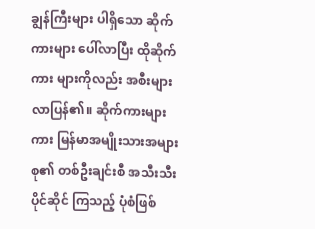ချွန်ကြီးများ ပါရှိသော ဆိုက်ကားများ ပေါ်လာပြီး ထိုဆိုက်ကား များကိုလည်း အစီးများ လာပြန်၏။ ဆိုက်ကားများကား မြန်မာအမျိုးသားအများစု၏ တစ်ဦးချင်းစီ အသီးသီး ပိုင်ဆိုင် ကြသည့် ပုံစံဖြစ်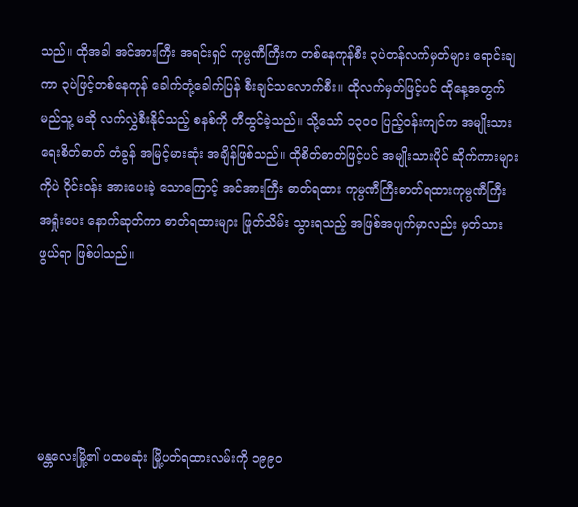သည်။ ထိုအခါ အင်အားကြီး အရင်းရှင် ကုမ္ပဏီကြီးက တစ်နေကုန်စီး ၃ပဲတန်လက်မှတ်များ ရောင်းချကာ ၃ပဲဖြင့်တစ်နေကုန် ခေါက်တုံ့ခေါက်ပြန် စီးချင်သလောက်စီး။ ထိုလက်မှတ်ဖြင့်ပင် ထိုနေ့အတွက် မည်သူ့ မဆို လက်လွှဲစီးနိုင်သည့် စနစ်ကို တီထွင်ခဲ့သည်။ သို့သော် ၁၃၀၀ ပြည့်ဝန်းကျင်က အမျိုးသားရေးစိတ်ဓာတ် တံခွန် အမြင့်မားဆုံး အချိန်ဖြစ်သည်။ ထိုစိတ်ဓာတ်ဖြင့်ပင် အမျိုးသားပိုင် ဆိုက်ကားများကိုပဲ ဝိုင်းဝန်း အားပေးခဲ့ သောကြောင့် အင်အားကြီး ဓာတ်ရထား ကုမ္ပဏီကြီးဓာတ်ရထားကုမ္ပဏီကြီး အရှုံးပေး နောက်ဆုတ်ကာ ဓာတ်ရထားများ ဖြုတ်သိမ်း သွားရသည့် အဖြစ်အပျက်မှာလည်း မှတ်သားဖွယ်ရာ ဖြစ်ပါသည်။





မန္တလေးမြို့၏ ပထမဆုံး မြို့ပတ်ရထားလမ်းကို ၁၉၉၀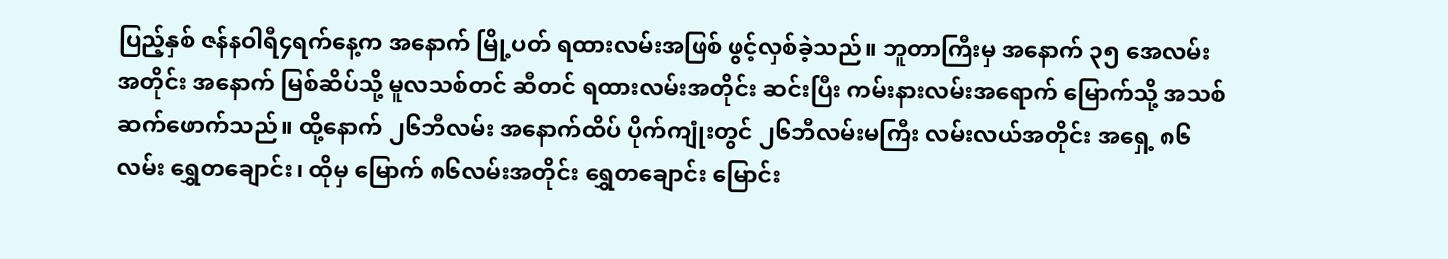ပြည့်နှစ် ဇန်နဝါရီ၄ရက်နေ့က အနောက် မြို့ပတ် ရထားလမ်းအဖြစ် ဖွင့်လှစ်ခဲ့သည်။ ဘူတာကြီးမှ အနောက် ၃၅ အေလမ်းအတိုင်း အနောက် မြစ်ဆိပ်သို့ မူလသစ်တင် ဆီတင် ရထားလမ်းအတိုင်း ဆင်းပြီး ကမ်းနားလမ်းအရောက် မြောက်သို့ အသစ် ဆက်ဖောက်သည်။ ထို့နောက် ၂၆ဘီလမ်း အနောက်ထိပ် ပိုက်ကျုံးတွင် ၂၆ဘီလမ်းမကြီး လမ်းလယ်အတိုင်း အရှေ့ ၈၆လမ်း ရွှေတချောင်း၊ ထိုမှ မြောက် ၈၆လမ်းအတိုင်း ရွှေတချောင်း မြောင်း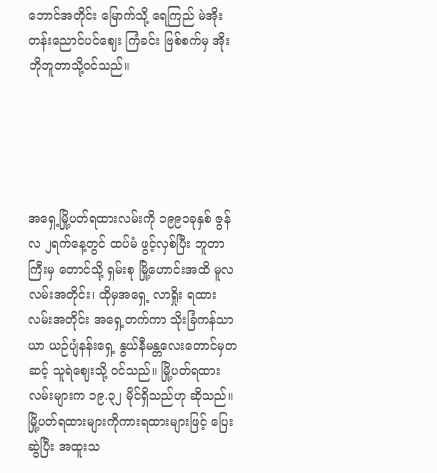ဘောင်အတိုင်း မြောက်သို့ ရေကြည် မဲအိုးတန်းညောင်ပင်ဈေး ကြံခင်း ဗြစ်စက်မှ အိုးဘိုဘူတာသို့ဝင်သည်။





အရှေ့မြို့ပတ်ရထားလမ်းကို ၁၉၉၁ခုနှစ် ဇွန်လ ၂ရက်နေ့တွင် ထပ်မံ ဖွင့်လှစ်ပြီး ဘူတာကြီးမှ တောင်သို့ ရှမ်းစု မြို့ဟောင်းအထိ မူလလမ်းအတိုင်း၊ ထိုမှအရှေ့ လာရှိုး ရထားလမ်းအတိုင်း အရှေ့တက်ကာ သိုးခြံကန်သာယာ ယဉ်ပျံနန်းရှေ့ နွယ်နီမန္တလေးတောင်မှတဆင့် သူရဲဈေးသို့ ဝင်သည်။ မြို့ပတ်ရထားလမ်းများက ၁၉.၃၂ မိုင်ရှိသည်ဟု ဆိုသည်။ မြို့ပတ်ရထားများကိုကားရထားများဖြင့် ပြေးဆွဲပြီး အထူးသ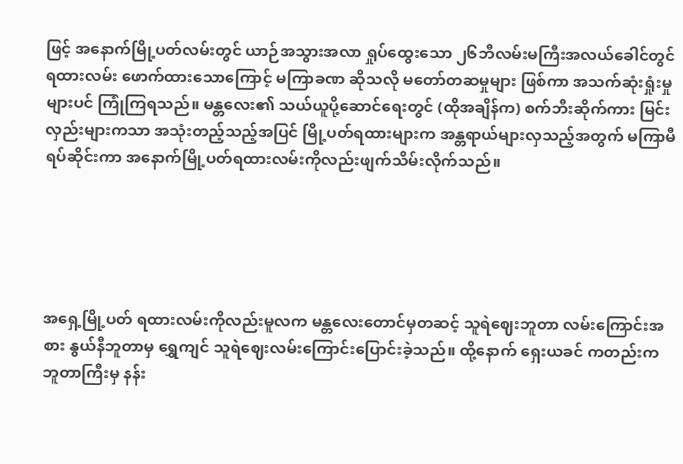ဖြင့် အနောက်မြို့ပတ်လမ်းတွင် ယာဉ်အသွားအလာ ရှုပ်ထွေးသော ၂၆ဘီလမ်းမကြီးအလယ်ခေါင်တွင် ရထားလမ်း ဖောက်ထားသောကြောင့် မကြာခဏ ဆိုသလို မတော်တဆမှုများ ဖြစ်ကာ အသက်ဆုံးရှုံးမှုများပင် ကြုံကြရသည်။ မန္တလေး၏ သယ်ယူပို့ဆောင်ရေးတွင် (ထိုအချိန်က) စက်ဘီးဆိုက်ကား မြင်းလှည်းများကသာ အသုံးတည့်သည့်အပြင် မြို့ပတ်ရထားများက အန္တရာယ်များလှသည့်အတွက် မကြာမီ ရပ်ဆိုင်းကာ အနောက်မြို့ပတ်ရထားလမ်းကိုလည်းဖျက်သိမ်းလိုက်သည်။





အရှေ့မြို့ပတ် ရထားလမ်းကိုလည်းမူလက မန္တလေးတောင်မှတဆင့် သူရဲဈေးဘူတာ လမ်းကြောင်းအစား နွယ်နီဘူတာမှ ရွှေကျင် သူရဲဈေးလမ်းကြောင်းပြောင်းခဲ့သည်။ ထို့နောက် ရှေးယခင် ကတည်းက ဘူတာကြီးမှ နန်း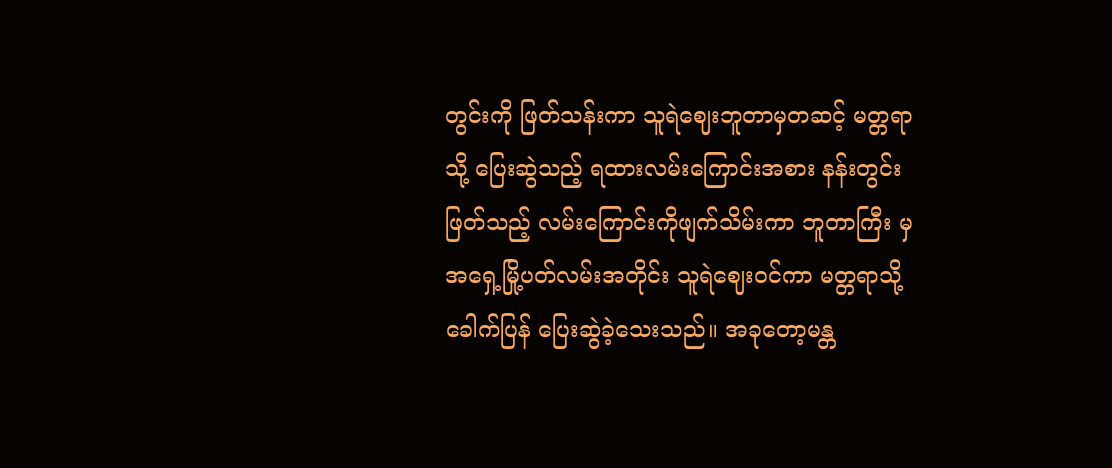တွင်းကို ဖြတ်သန်းကာ သူရဲဈေးဘူတာမှတဆင့် မတ္တရာသို့ ပြေးဆွဲသည့် ရထားလမ်းကြောင်းအစား နန်းတွင်း ဖြတ်သည့် လမ်းကြောင်းကိုဖျက်သိမ်းကာ ဘူတာကြီး မှ အရှေ့မြို့ပတ်လမ်းအတိုင်း သူရဲဈေးဝင်ကာ မတ္တရာသို့ ခေါက်ပြန် ပြေးဆွဲခဲ့သေးသည်။ အခုတော့မန္တ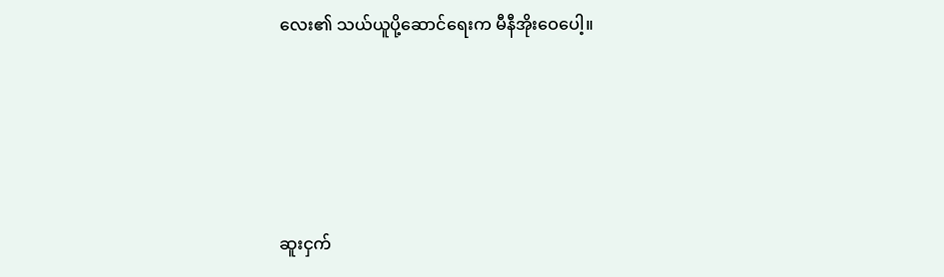လေး၏ သယ်ယူပို့ဆောင်ရေးက မီနီအိုးဝေပေါ့။





ဆူးငှက်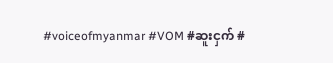#voiceofmyanmar #VOM #ဆူးငှက် #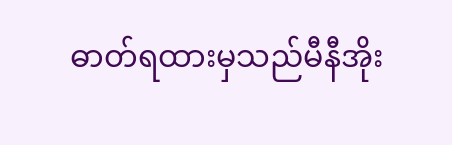ဓာတ်ရထားမှသည်မီနီအိုး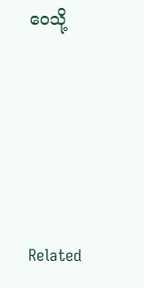ဝေသို့







Related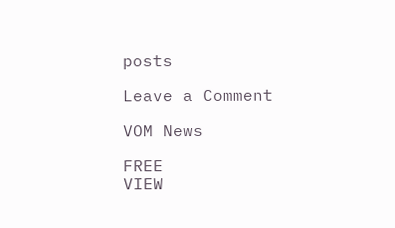posts

Leave a Comment

VOM News

FREE
VIEW